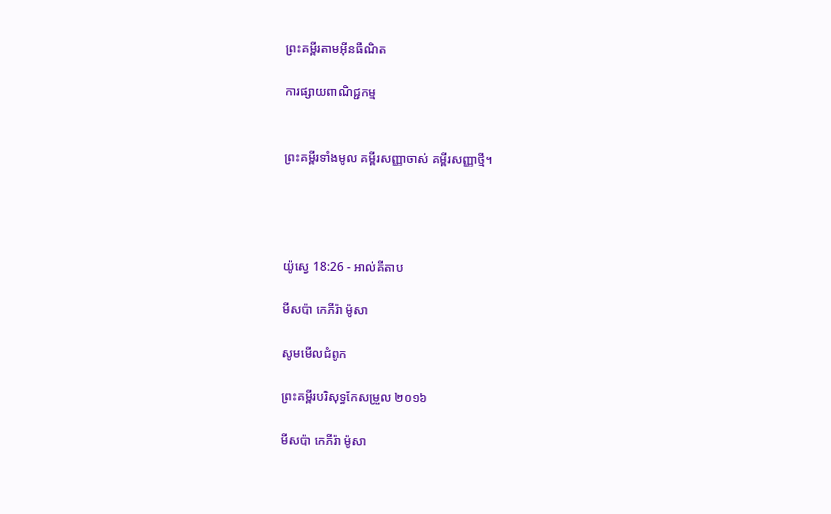ព្រះគម្ពីរតាមអ៊ីនធឺណិត

ការផ្សាយពាណិជ្ជកម្ម


ព្រះគម្ពីរទាំងមូល គម្ពីរសញ្ញាចាស់ គម្ពីរសញ្ញាថ្មី។




យ៉ូស្វេ 18:26 - អាល់គីតាប

មីសប៉ា កេភីរ៉ា ម៉ូសា

សូមមើលជំពូក

ព្រះគម្ពីរបរិសុទ្ធកែសម្រួល ២០១៦

មីស‌ប៉ា កេភីរ៉ា ម៉ូសា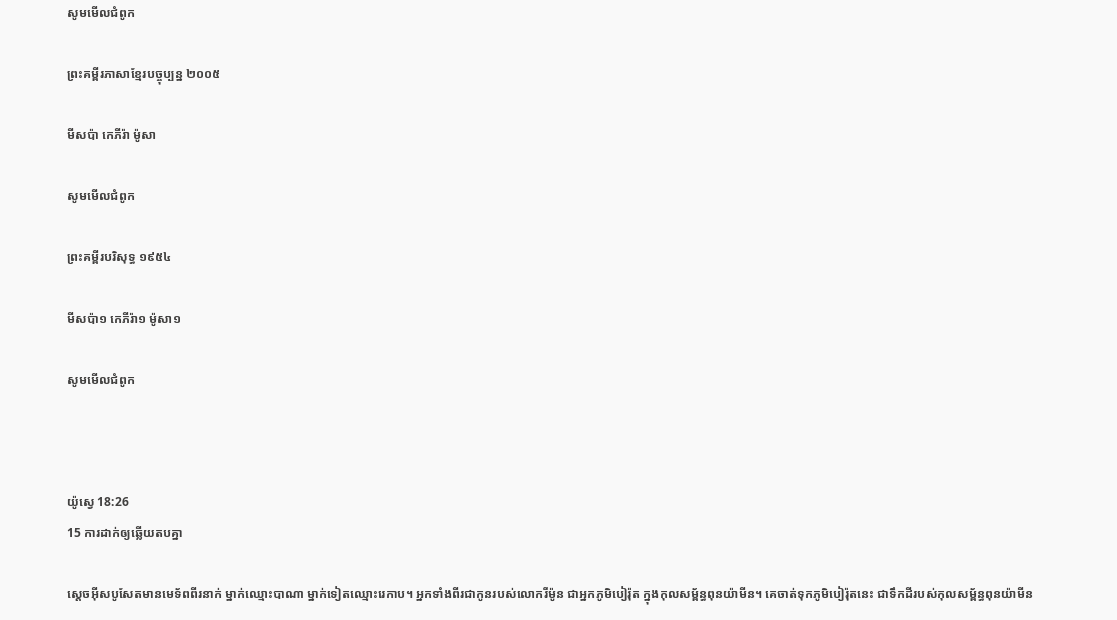សូមមើលជំពូក

ព្រះគម្ពីរភាសាខ្មែរបច្ចុប្បន្ន ២០០៥

មីសប៉ា កេភី‌រ៉ា ម៉ូសា

សូមមើលជំពូក

ព្រះគម្ពីរបរិសុទ្ធ ១៩៥៤

មីសប៉ា១ កេភីរ៉ា១ ម៉ូសា១

សូមមើលជំពូក



យ៉ូស្វេ 18:26
15 ការដាក់ឲ្យឆ្លើយតបគ្នា

ស្តេចអ៊ីស‌បូសែតមានមេ‌ទ័ពពីរនាក់ ម្នាក់ឈ្មោះបាណា ម្នាក់ទៀតឈ្មោះរេ‌កាប។ អ្នកទាំងពីរជាកូនរបស់លោករីម៉ូន ជាអ្នកភូមិបៀរ៉ុត ក្នុងកុល‌សម្ព័ន្ធពុន‌យ៉ាមីន។ គេចាត់ទុកភូមិបៀ‌រ៉ុតនេះ ជាទឹកដីរបស់កុល‌សម្ព័ន្ធពុន‌យ៉ាមីន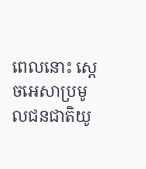ពេលនោះ ស្តេចអេសាប្រមូលជន‌ជាតិយូ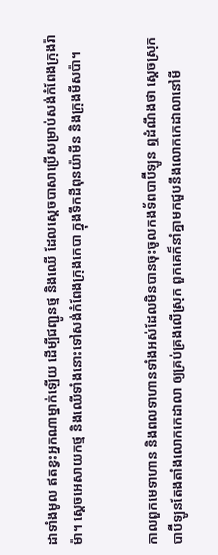ដាទាំងមូល ឥតខ្វះអ្នកណាម្នាក់ឡើយ ដើម្បីជញ្ជូនថ្ម និងឈើ ដែលស្តេចបាសាប្រើសម្រាប់សង់កំពែងក្រុងរ៉ាម៉ា។ ស្តេចអេសាយកថ្ម និងឈើទាំងនោះទៅសង់កំពែងក្រុងកេបា ក្នុងទឹកដីពុន‌យ៉ាមីន និងក្រុងមីសប៉ា។


កាលពួកមេទាហាន និងពលទាហានទាំងអស់ដែលមិនបានចុះចូលកង‌ទ័ពបាប៊ី‌ឡូន ឮដំណឹងថា ស្តេចស្រុកបាប៊ី‌ឡូនតែង‌តាំងលោកកេដា‌លា ឲ្យគ្រប់‌គ្រងលើស្រុក ពួកគេក៏នាំគ្នាមកជួបនឹងលោកកេដា‌លានៅមី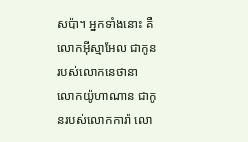ស‌ប៉ា។ អ្នកទាំងនោះ គឺលោកអ៊ីស្មា‌អែល ជាកូនរបស់លោកនេថា‌នា លោកយ៉ូហា‌ណាន ជាកូនរបស់លោកការ៉ា លោ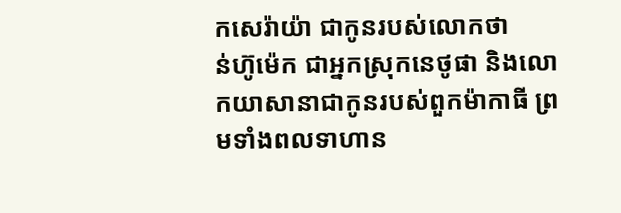កសេរ៉ា‌យ៉ា ជាកូនរបស់លោកថាន់‌ហ៊ូ‌ម៉េក ជាអ្នកស្រុកនេថូ‌ផា និងលោកយា‌សា‌នាជាកូនរបស់ពួកម៉ាកា‌ធី ព្រមទាំងពលទាហាន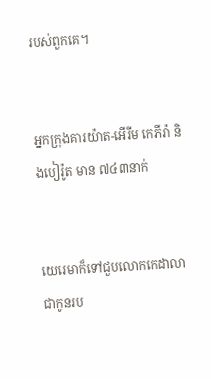របស់ពួកគេ។


អ្នកក្រុងគារយ៉ាត-អើរីម កេភី‌រ៉ា និងបៀ‌រ៉ូត មាន ៧៤៣នាក់


យេរេមាក៏ទៅជួបលោកកេដា‌លា ជាកូនរប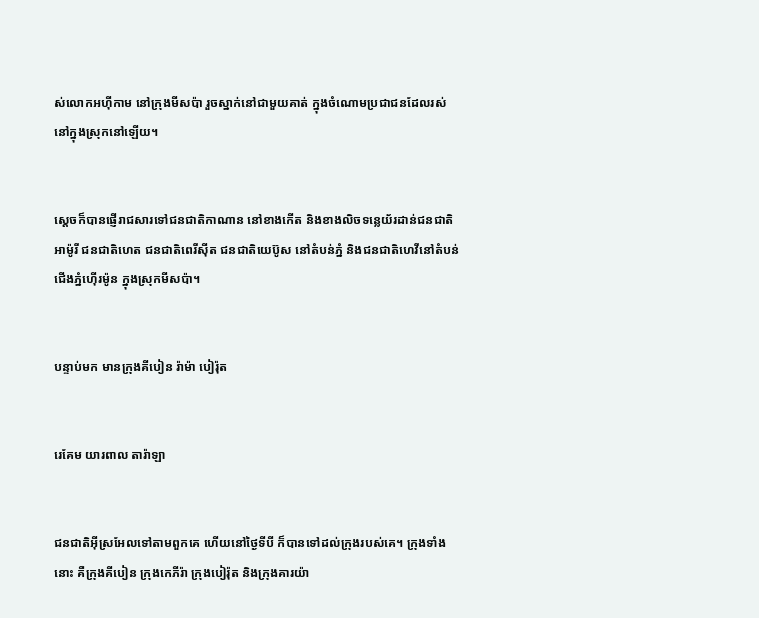ស់លោកអហ៊ី‌កាម នៅក្រុងមីសប៉ា រួចស្នាក់នៅជាមួយគាត់ ក្នុងចំណោមប្រជា‌ជនដែលរស់នៅក្នុងស្រុកនៅឡើយ។


ស្តេចក៏បានផ្ញើរាជសារទៅជន‌ជាតិកាណាន នៅខាងកើត និងខាងលិចទន្លេយ័រដាន់ជន‌ជាតិអាម៉ូរី ជន‌ជាតិហេត ជន‌ជាតិពេរីស៊ីត ជន‌ជាតិយេប៊ូស នៅតំបន់ភ្នំ និងជន‌ជាតិហេវីនៅតំបន់ជើងភ្នំហ៊ើរម៉ូន ក្នុងស្រុកមីសប៉ា។


បន្ទាប់មក មានក្រុងគីបៀន រ៉ាម៉ា បៀរ៉ុត


រេគែម យារពាល តារ៉ាឡា


ជន‌ជាតិអ៊ីស្រ‌អែលទៅតាមពួកគេ ហើយនៅថ្ងៃទីបី ក៏បានទៅដល់ក្រុងរបស់គេ។ ក្រុងទាំងនោះ គឺក្រុងគីបៀន ក្រុងកេភីរ៉ា ក្រុងបៀរ៉ុត និងក្រុងគារយ៉ា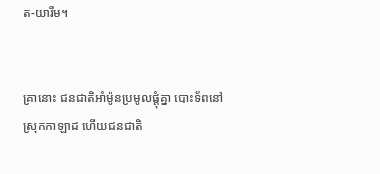ត-យារីម។


គ្រានោះ ជន‌ជាតិអាំម៉ូនប្រមូលផ្តុំគ្នា បោះទ័ពនៅស្រុកកាឡាដ ហើយជន‌ជាតិ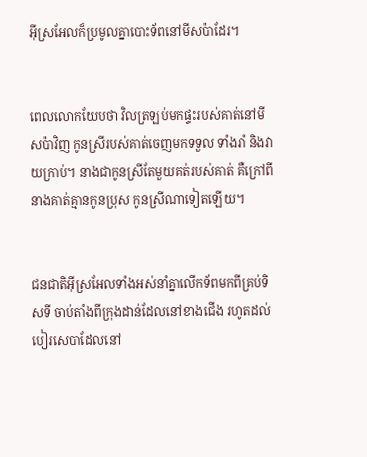អ៊ីស្រ‌អែលក៏ប្រមូលគ្នាបោះទ័ពនៅមីស‌ប៉ាដែរ។


ពេលលោកយែបថា វិលត្រឡប់មកផ្ទះរបស់គាត់នៅមីស‌ប៉ាវិញ កូនស្រីរបស់គាត់ចេញមកទទួល ទាំងរាំ និងវាយក្រាប់។ នាងជាកូនស្រីតែមួយគត់របស់គាត់ គឺក្រៅពីនាងគាត់គ្មានកូនប្រុស កូនស្រីណាទៀតឡើយ។


ជន‌ជាតិអ៊ីស្រ‌អែលទាំងអស់នាំគ្នាលើកទ័ពមកពីគ្រប់ទិសទី ចាប់តាំងពីក្រុងដាន់ដែលនៅខាងជើង រហូតដល់បៀរ‌សេបាដែលនៅ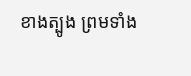ខាងត្បូង ព្រមទាំង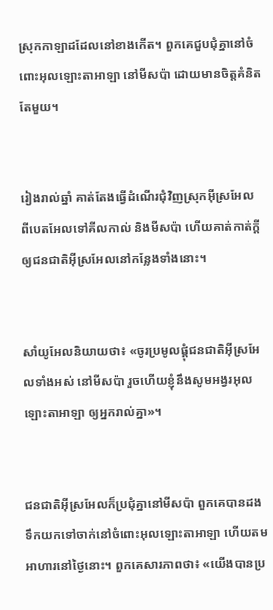ស្រុកកាឡាដដែលនៅខាងកើត។ ពួកគេជួបជុំគ្នានៅចំពោះអុលឡោះ‌តាអាឡា នៅមីស‌ប៉ា ដោយមានចិត្តគំនិតតែមួយ។


រៀងរាល់ឆ្នាំ គាត់តែងធ្វើដំណើរជុំ‌វិញស្រុកអ៊ីស្រ‌អែល ពីបេត‌អែលទៅគីល‌កាល់ និងមីស‌ប៉ា ហើយគាត់កាត់ក្តីឲ្យជន‌ជាតិអ៊ីស្រ‌អែលនៅកន្លែងទាំងនោះ។


សាំយូ‌អែលនិយាយថា៖ «ចូរប្រមូលផ្តុំជន‌ជាតិអ៊ីស្រ‌អែលទាំងអស់ នៅមីស‌ប៉ា រួចហើយខ្ញុំនឹងសូមអង្វរអុលឡោះ‌តាអាឡា ឲ្យអ្នករាល់គ្នា»។


ជន‌ជាតិអ៊ីស្រ‌អែលក៏ប្រជុំគ្នានៅមីស‌ប៉ា ពួកគេបានដងទឹកយកទៅចាក់នៅចំពោះអុលឡោះ‌តាអាឡា ហើយតមអាហារនៅថ្ងៃនោះ។ ពួកគេសារ‌ភាពថា៖ «យើងបានប្រ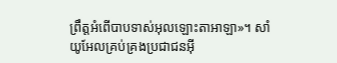ព្រឹត្តអំពើបាបទាស់អុលឡោះ‌តាអាឡា»។ សាំយូ‌អែលគ្រប់‌គ្រងប្រជា‌ជនអ៊ី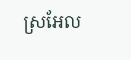ស្រ‌អែល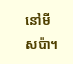នៅមីស‌ប៉ា។